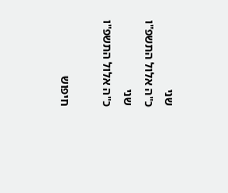שני
כ"ה אלול התשפ"ו
שני
כ"ה אלול התשפ"ו

חיפוש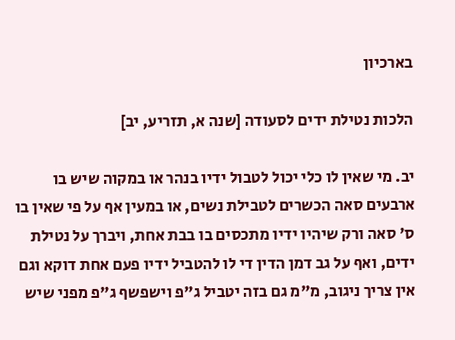בארכיון

הלכות נטילת ידים לסעודה [שנה א, תזריע, יב]

יב. מי שאין לו כלי יכול לטבול ידיו בנהר או במקוה שיש בו ארבעים סאה הכשרים לטבילת נשים, או במעין אף על פי שאין בו ס' סאה ורק שיהיו ידיו מתכסים בו בבת אחת, ויברך על נטילת ידים, ואף על גב דמן הדין די לו להטביל ידיו פעם אחת דוקא וגם אין צריך ניגוב, מ"מ גם בזה יטביל ג"פ וישפשף ג"פ מפני שיש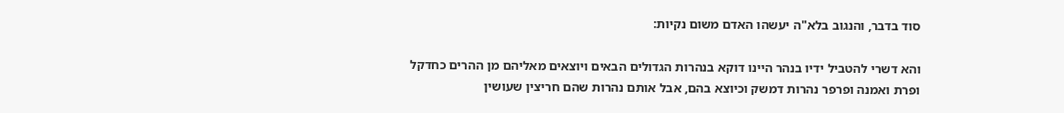סוד בדבר, והנגוב בלא"ה יעשהו האדם משום נקיות:

והא דשרי להטביל ידיו בנהר היינו דוקא בנהרות הגדולים הבאים ויוצאים מאליהם מן ההרים כחדקל ופרת ואמנה ופרפר נהרות דמשק וכיוצא בהם, אבל אותם נהרות שהם חריצין שעושין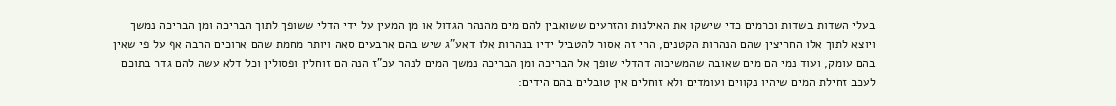בעלי השדות בשדות וכרמים כדי שישקו את האילנות והזרעים ששואבין להם מים מהנהר הגדול או מן המעין על ידי הדלי ששופך לתוך הבריכה ומן הבריכה נמשך ויוצא לתוך אלו החריצין שהם הנהרות הקטנים, הרי זה אסור להטביל ידיו בנהרות אלו דאע"ג שיש בהם ארבעים סאה ויותר מחמת שהם ארוכים הרבה אף על פי שאין בהם עומק, ועוד נמי הם מים שאובה שהמשיכוה דהדלי שופך אל הבריכה ומן הבריכה נמשך המים לנהר עכ"ז הנה הם זוחלין ופסולין וכל דלא עשה להם גדר בתוכם לעכב זחילת המים שיהיו נקווים ועומדים ולא זוחלים אין טובלים בהם הידים: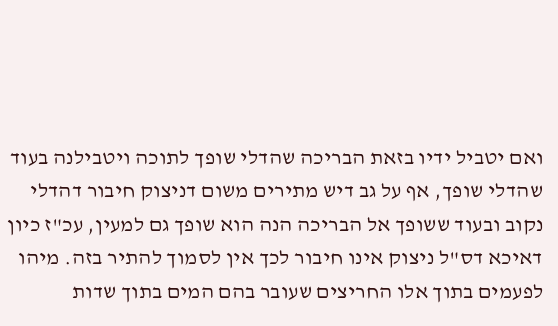ואם יטביל ידיו בזאת הבריכה שהדלי שופך לתוכה ויטבילנה בעוד שהדלי שופך, אף על גב דיש מתירים משום דניצוק חיבור דהדלי נקוב ובעוד ששופך אל הבריכה הנה הוא שופך גם למעין, עכ"ז כיון דאיכא דס"ל ניצוק אינו חיבור לכך אין לסמוך להתיר בזה. מיהו לפעמים בתוך אלו החריצים שעובר בהם המים בתוך שדות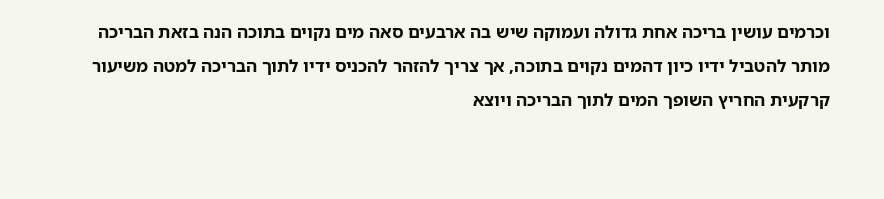וכרמים עושין בריכה אחת גדולה ועמוקה שיש בה ארבעים סאה מים נקוים בתוכה הנה בזאת הבריכה מותר להטביל ידיו כיון דהמים נקוים בתוכה, אך צריך להזהר להכניס ידיו לתוך הבריכה למטה משיעור קרקעית החריץ השופך המים לתוך הבריכה ויוצא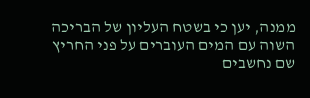ממנה, יען כי בשטח העליון של הבריכה השוה עם המים העוברים על פני החריץ שם נחשבים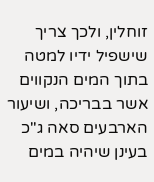זוחלין, ולכך צריך שישפיל ידיו למטה בתוך המים הנקווים אשר בבריכה, ושיעור הארבעים סאה ג"כ בעינן שיהיה במים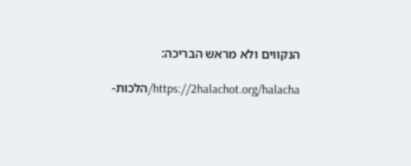הנקווים ולא מראש הבריכה:

https://2halachot.org/halacha/הלכות-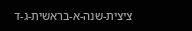ציצית-שנה-א-בראשית-ג-ד